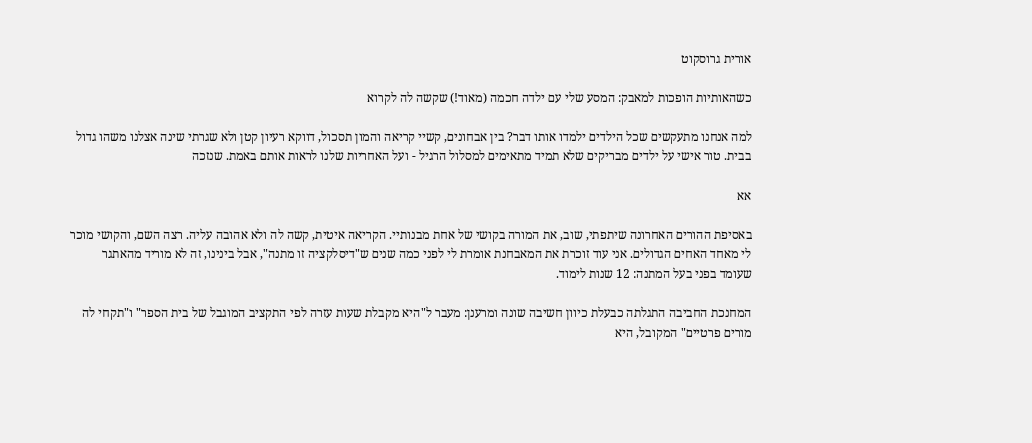אורית גרוסקוט

כשהאותיות הופכות למאבק: המסע שלי עם ילדה חכמה (מאוד!) שקשה לה לקרוא

למה אנחנו מתעקשים שכל הילדים ילמדו אותו דבר? בין אבחונים, קשיי קריאה והמון תסכול, דווקא רעיון קטן ולא שגרתי שינה אצלנו משהו גדול בבית. טור אישי על ילדים מבריקים שלא תמיד מתאימים למסלול הרגיל - ועל האחריות שלנו לראות אותם באמת. שנזכה

אא

באסיפת ההורים האחרונה שיתפתי, שוב, את המורה בקושי של אחת מבנותיי. הקריאה איטית, קשה לה ולא אהובה עליה. רצה השם, והקושי מוכר לי מאחד האחים הגדולים. אני עוד זוכרת את המאבחנת אומרת לי לפני כמה שנים ש"דיסלקציה זו מתנה", אבל בינינו, זה לא מוריד מהאתגר שעומד בפני בעל המתנה: 12 שנות לימוד.

המחנכת החביבה התגלתה כבעלת כיוון חשיבה שונה ומרענן: מעבר ל"היא מקבלת שעות עזרה לפי התקציב המוגבל של בית הספר" ו"תקחי לה מורים פרטיים" המקובל, היא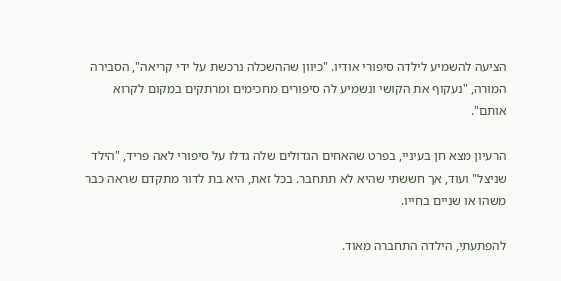הציעה להשמיע לילדה סיפורי אודיו. "כיוון שההשכלה נרכשת על ידי קריאה", הסבירה המורה, "נעקוף את הקושי ונשמיע לה סיפורים מחכימים ומרתקים במקום לקרוא אותם".

הרעיון מצא חן בעיניי, בפרט שהאחים הגדולים שלה גדלו על סיפורי לאה פריד, "הילד שניצל" ועוד, אך חששתי שהיא לא תתחבר. בכל זאת, היא בת לדור מתקדם שראה כבר משהו או שניים בחייו.

להפתעתי, הילדה התחברה מאוד.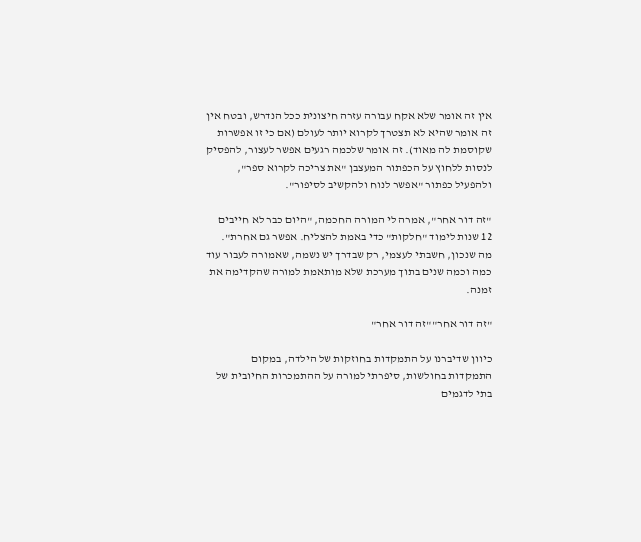אין זה אומר שלא אקח עבורה עזרה חיצונית ככל הנדרש, ובטח אין זה אומר שהיא לא תצטרך לקרוא יותר לעולם (אם כי זו אפשרות שקוסמת לה מאוד). זה אומר שלכמה רגעים אפשר לעצור, להפסיק לנסות ללחוץ על הכפתור המעצבן "את צריכה לקרוא ספר", ולהפעיל כפתור "אפשר לנוח ולהקשיב לסיפור".

"זה דור אחר", אמרה לי המורה החכמה, "היום כבר לא חייבים 12 שנות לימוד "חלקות" כדי באמת להצליח. אפשר גם אחרת". מה שנכון, חשבתי לעצמי, רק שבדרך יש נשמה, שאמורה לעבור עוד כמה וכמה שנים בתוך מערכת שלא מותאמת למורה שהקדימה את זמנה.

"זה דור אחר""זה דור אחר"

כיוון שדיברנו על התמקדות בחוזקות של הילדה, במקום התמקדות בחולשות, סיפרתי למורה על ההתמכרות החיובית של בתי לדגמים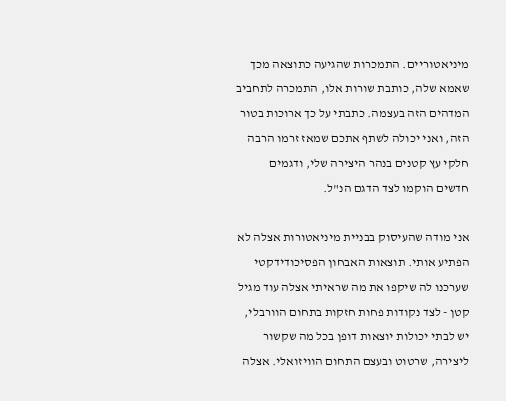מיניאטוריים. התמכרות שהגיעה כתוצאה מכך שאמא שלה, כותבת שורות אלו, התמכרה לתחביב המדהים הזה בעצמה. כתבתי על כך ארוכות בטור הזה, ואני יכולה לשתף אתכם שמאז זרמו הרבה חלקי עץ קטנים בנהר היצירה שלי, ודגמים חדשים הוקמו לצד הדגם הנ"ל.

אני מודה שהעיסוק בבניית מיניאטורות אצלה לא הפתיע אותי. תוצאות האבחון הפסיכודידקטי שערכנו לה שיקפו את מה שראיתי אצלה עוד מגיל קטן - לצד נקודות פחות חזקות בתחום הוורבלי, יש לבתי יכולות יוצאות דופן בכל מה שקשור ליצירה, שרטוט ובעצם התחום הוויזואלי. אצלה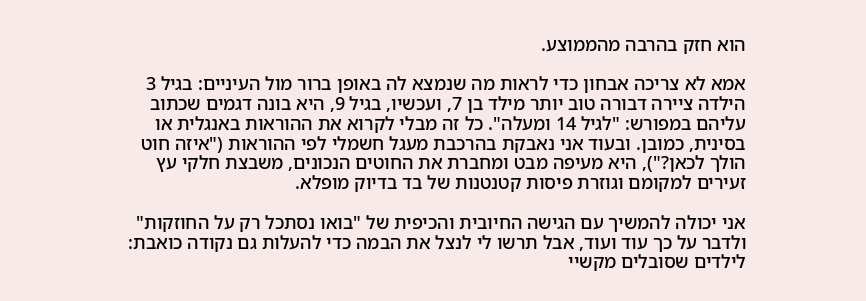הוא חזק בהרבה מהממוצע.

אמא לא צריכה אבחון כדי לראות מה שנמצא לה באופן ברור מול העיניים: בגיל 3 הילדה ציירה דבורה טוב יותר מילד בן 7, ועכשיו, בגיל 9, היא בונה דגמים שכתוב עליהם במפורש: "לגיל 14 ומעלה". כל זה מבלי לקרוא את ההוראות באנגלית או בסינית, כמובן. ובעוד אני נאבקת בהרכבת מעגל חשמלי לפי ההוראות ("איזה חוט הולך לכאן?"), היא מעיפה מבט ומחברת את החוטים הנכונים, משבצת חלקי עץ זעירים למקומם וגוזרת פיסות קטנטנות של בד בדיוק מופלא.

אני יכולה להמשיך עם הגישה החיובית והכיפית של "בואו נסתכל רק על החוזקות" ולדבר על כך עוד ועוד, אבל תרשו לי לנצל את הבמה כדי להעלות גם נקודה כואבת: לילדים שסובלים מקשיי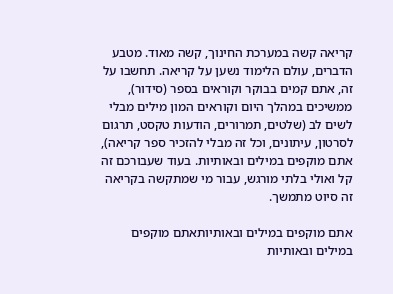קריאה קשה במערכת החינוך, קשה מאוד. מטבע הדברים, עולם הלימוד נשען על קריאה. תחשבו על זה, אתם קמים בבוקר וקוראים בספר (סידור), ממשיכים במהלך היום וקוראים המון מילים מבלי לשים לב (שלטים, תמרורים, הודעות טקסט, תרגום לסרטון, עיתונים, וכל זה מבלי להזכיר ספר קריאה), אתם מוקפים במילים ובאותיות. בעוד שעבורכם זה קל ואולי בלתי מורגש, עבור מי שמתקשה בקריאה זה סיוט מתמשך.

אתם מוקפים במילים ובאותיותאתם מוקפים במילים ובאותיות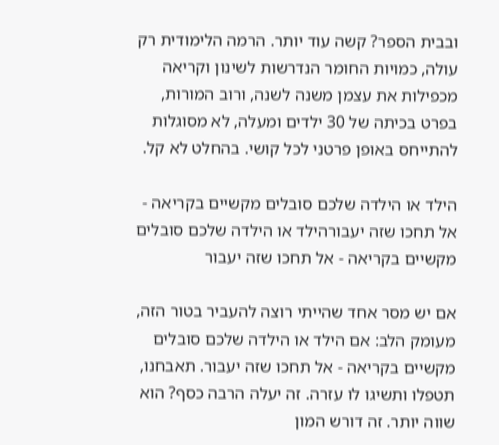ובבית הספר? קשה עוד יותר. הרמה הלימודית רק עולה, כמויות החומר הנדרשות לשינון וקריאה מכפילות את עצמן משנה לשנה, ורוב המורות, בפרט בכיתה של 30 ילדים ומעלה, לא מסוגלות להתייחס באופן פרטני לכל קושי. בהחלט לא קל.

הילד או הילדה שלכם סובלים מקשיים בקריאה - אל תחכו שזה יעבורהילד או הילדה שלכם סובלים מקשיים בקריאה - אל תחכו שזה יעבור

אם יש מסר אחד שהייתי רוצה להעביר בטור הזה, מעומק הלב: אם הילד או הילדה שלכם סובלים מקשיים בקריאה - אל תחכו שזה יעבור. תאבחנו, תטפלו ותשיגו לו עזרה. זה יעלה הרבה כסף? הוא שווה יותר. זה דורש המון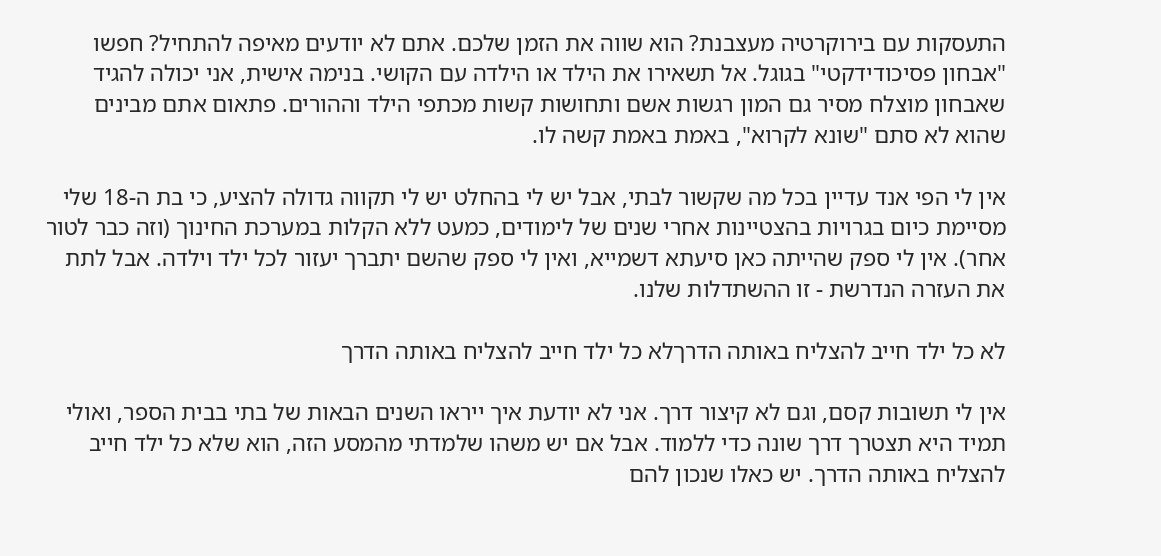התעסקות עם בירוקרטיה מעצבנת? הוא שווה את הזמן שלכם. אתם לא יודעים מאיפה להתחיל? חפשו "אבחון פסיכודידקטי" בגוגל. אל תשאירו את הילד או הילדה עם הקושי. בנימה אישית, אני יכולה להגיד שאבחון מוצלח מסיר גם המון רגשות אשם ותחושות קשות מכתפי הילד וההורים. פתאום אתם מבינים שהוא לא סתם "שונא לקרוא", באמת באמת קשה לו.

אין לי הפי אנד עדיין בכל מה שקשור לבתי, אבל יש לי בהחלט יש לי תקווה גדולה להציע, כי בת ה-18 שלי מסיימת כיום בגרויות בהצטיינות אחרי שנים של לימודים, כמעט ללא הקלות במערכת החינוך (וזה כבר לטור אחר). אין לי ספק שהייתה כאן סיעתא דשמייא, ואין לי ספק שהשם יתברך יעזור לכל ילד וילדה. אבל לתת את העזרה הנדרשת - זו ההשתדלות שלנו.

לא כל ילד חייב להצליח באותה הדרךלא כל ילד חייב להצליח באותה הדרך

אין לי תשובות קסם, וגם לא קיצור דרך. אני לא יודעת איך ייראו השנים הבאות של בתי בבית הספר, ואולי תמיד היא תצטרך דרך שונה כדי ללמוד. אבל אם יש משהו שלמדתי מהמסע הזה, הוא שלא כל ילד חייב להצליח באותה הדרך. יש כאלו שנכון להם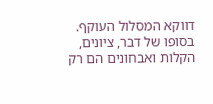דווקא המסלול העוקף. בסופו של דבר, ציונים, הקלות ואבחונים הם רק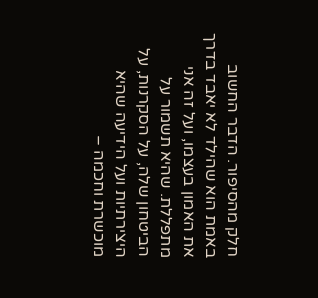חלק מהסיפור. הדבר החשוב באמת הוא שהילד לא יאבד בדרך את האמון בעצמו, ועל זה אני מתפללת. שהיא תשמור על הביטחון שלה, על הסקרנות, על היצירתיות ועל הידיעה שהיא מוכשרת וחכמה –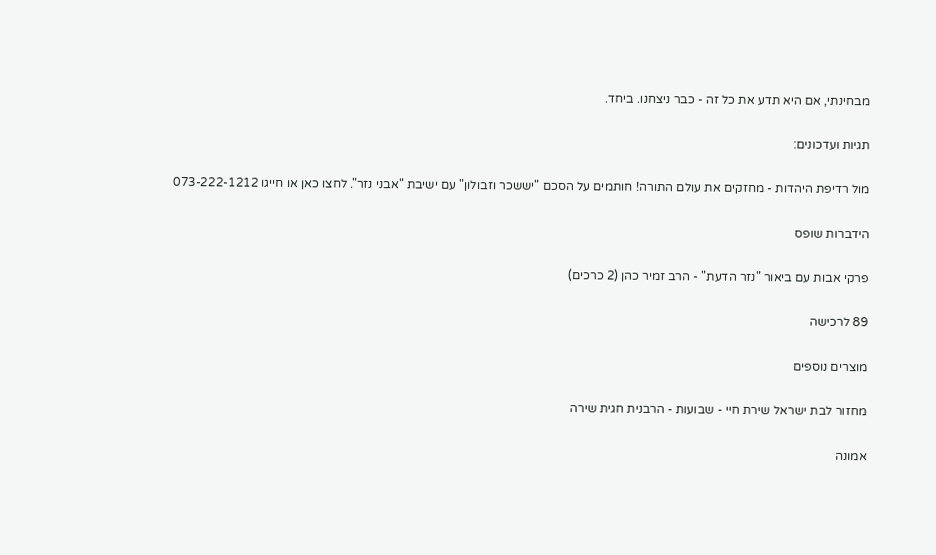מבחינתי, אם היא תדע את כל זה - כבר ניצחנו. ביחד.

תגיות ועדכונים:

מול רדיפת היהדות - מחזקים את עולם התורה! חותמים על הסכם "יששכר וזבולון" עם ישיבת "אבני נזר". לחצו כאן או חייגו 073-222-1212

הידברות שופס

פרקי אבות עם ביאור "נזר הדעת" - הרב זמיר כהן (2 כרכים)

89 לרכישה

מוצרים נוספים

מחזור לבת ישראל שירת חיי - שבועות - הרבנית חגית שירה

אמונה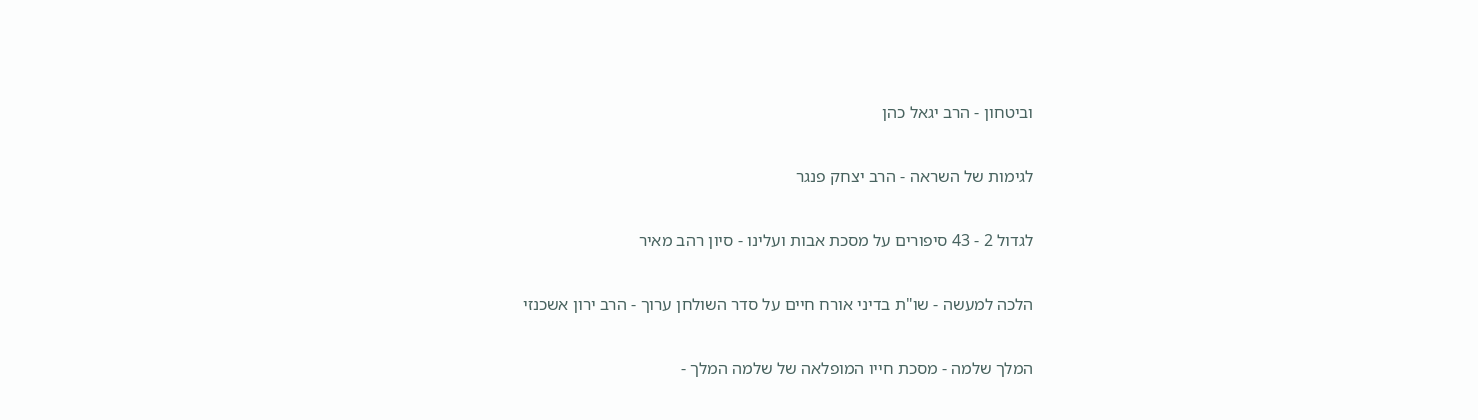וביטחון - הרב יגאל כהן

לגימות של השראה - הרב יצחק פנגר

לגדול 2 - 43 סיפורים על מסכת אבות ועלינו - סיון רהב מאיר

הלכה למעשה - שו"ת בדיני אורח חיים על סדר השולחן ערוך - הרב ירון אשכנזי

המלך שלמה - מסכת חייו המופלאה של שלמה המלך -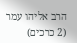הרב אליהו עמר (2 כרכים)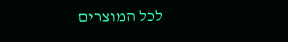לכל המוצרים